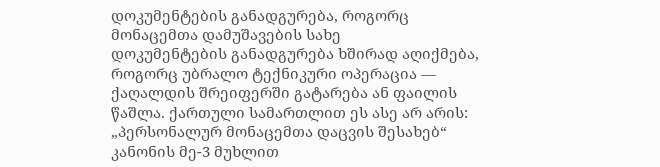დოკუმენტების განადგურება, როგორც მონაცემთა დამუშავების სახე
დოკუმენტების განადგურება ხშირად აღიქმება, როგორც უბრალო ტექნიკური ოპერაცია — ქაღალდის შრეიფერში გატარება ან ფაილის წაშლა. ქართული სამართლით ეს ასე არ არის: „პერსონალურ მონაცემთა დაცვის შესახებ“ კანონის მე-3 მუხლით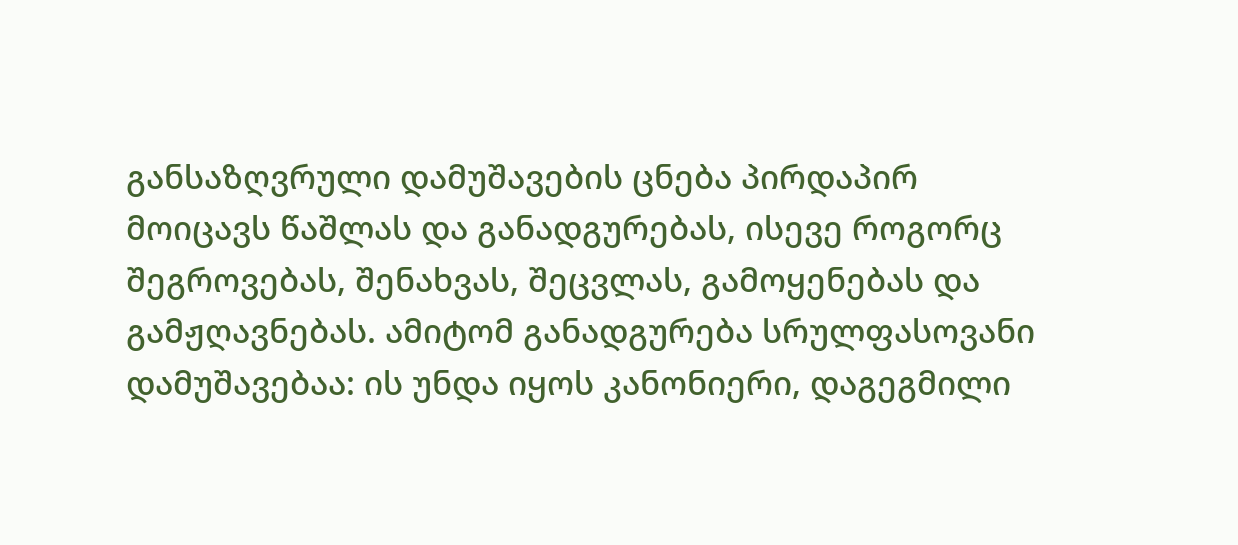განსაზღვრული დამუშავების ცნება პირდაპირ მოიცავს წაშლას და განადგურებას, ისევე როგორც შეგროვებას, შენახვას, შეცვლას, გამოყენებას და გამჟღავნებას. ამიტომ განადგურება სრულფასოვანი დამუშავებაა: ის უნდა იყოს კანონიერი, დაგეგმილი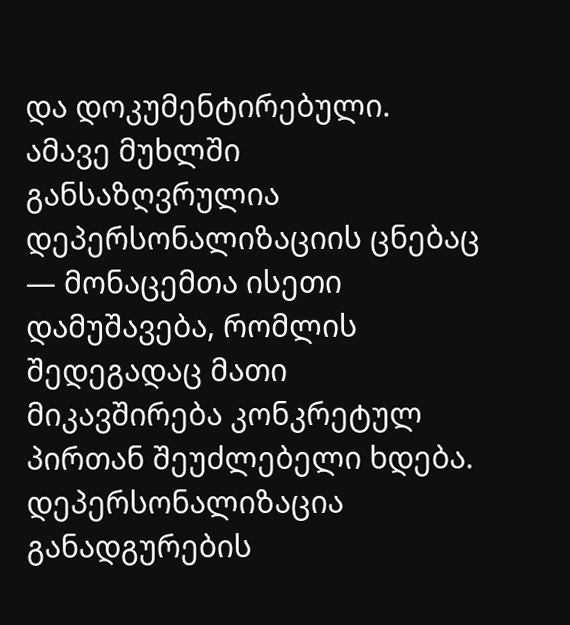და დოკუმენტირებული.
ამავე მუხლში განსაზღვრულია დეპერსონალიზაციის ცნებაც — მონაცემთა ისეთი დამუშავება, რომლის შედეგადაც მათი მიკავშირება კონკრეტულ პირთან შეუძლებელი ხდება. დეპერსონალიზაცია განადგურების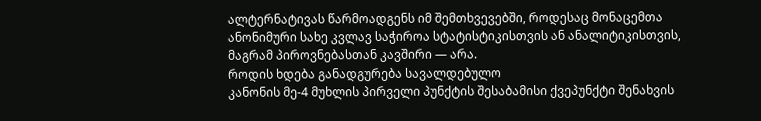ალტერნატივას წარმოადგენს იმ შემთხვევებში, როდესაც მონაცემთა ანონიმური სახე კვლავ საჭიროა სტატისტიკისთვის ან ანალიტიკისთვის, მაგრამ პიროვნებასთან კავშირი — არა.
როდის ხდება განადგურება სავალდებულო
კანონის მე-4 მუხლის პირველი პუნქტის შესაბამისი ქვეპუნქტი შენახვის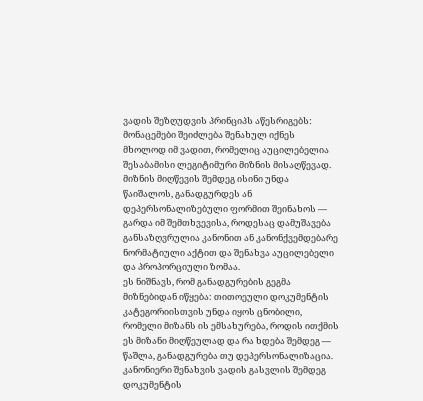ვადის შეზღუდვის პრინციპს აწესრიგებს: მონაცემები შეიძლება შენახულ იქნეს მხოლოდ იმ ვადით, რომელიც აუცილებელია შესაბამისი ლეგიტიმური მიზნის მისაღწევად. მიზნის მიღწევის შემდეგ ისინი უნდა წაიშალოს, განადგურდეს ან დეპერსონალიზებული ფორმით შეინახოს — გარდა იმ შემთხვევისა, როდესაც დამუშავება განსაზღვრულია კანონით ან კანონქვემდებარე ნორმატიული აქტით და შენახვა აუცილებელი და პროპორციული ზომაა.
ეს ნიშნავს, რომ განადგურების გეგმა მიზნებიდან იწყება: თითოეული დოკუმენტის კატეგორიისთვის უნდა იყოს ცნობილი, რომელი მიზანს ის ემსახურება, როდის ითქმის ეს მიზანი მიღწეულად და რა ხდება შემდეგ — წაშლა, განადგურება თუ დეპერსონალიზაცია. კანონიერი შენახვის ვადის გასვლის შემდეგ დოკუმენტის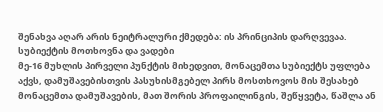შენახვა აღარ არის ნეიტრალური ქმედება: ის პრინციპის დარღვევაა.
სუბიექტის მოთხოვნა და ვადები
მე-16 მუხლის პირველი პუნქტის მიხედვით, მონაცემთა სუბიექტს უფლება აქვს, დამუშავებისთვის პასუხისმგებელ პირს მოსთხოვოს მის შესახებ მონაცემთა დამუშავების, მათ შორის პროფაილინგის, შეწყვეტა, წაშლა ან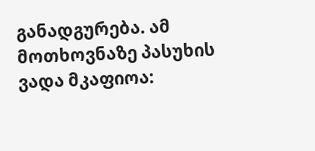განადგურება. ამ მოთხოვნაზე პასუხის ვადა მკაფიოა: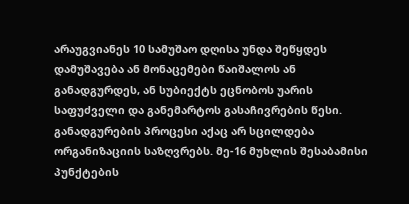არაუგვიანეს 10 სამუშაო დღისა უნდა შეწყდეს დამუშავება ან მონაცემები წაიშალოს ან განადგურდეს, ან სუბიექტს ეცნობოს უარის საფუძველი და განემარტოს გასაჩივრების წესი.
განადგურების პროცესი აქაც არ სცილდება ორგანიზაციის საზღვრებს. მე-16 მუხლის შესაბამისი პუნქტების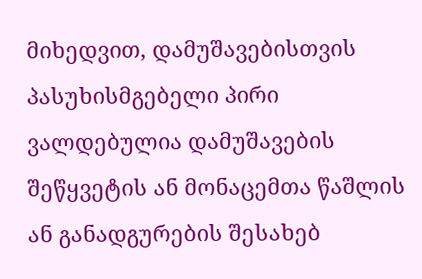მიხედვით, დამუშავებისთვის პასუხისმგებელი პირი ვალდებულია დამუშავების შეწყვეტის ან მონაცემთა წაშლის ან განადგურების შესახებ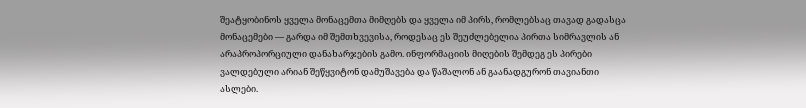შეატყობინოს ყველა მონაცემთა მიმღებს და ყველა იმ პირს, რომლებსაც თავად გადასცა მონაცემები — გარდა იმ შემთხვევისა, როდესაც ეს შეუძლებელია პირთა სიმრავლის ან არაპროპორციული დანახარჯების გამო. ინფორმაციის მიღების შემდეგ ეს პირები ვალდებული არიან შეწყვიტონ დამუშავება და წაშალონ ან გაანადგურონ თავიანთი ასლები.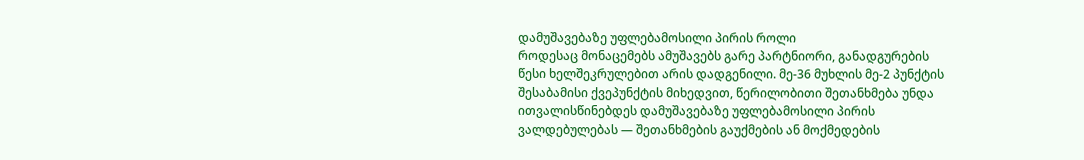დამუშავებაზე უფლებამოსილი პირის როლი
როდესაც მონაცემებს ამუშავებს გარე პარტნიორი, განადგურების წესი ხელშეკრულებით არის დადგენილი. მე-36 მუხლის მე-2 პუნქტის შესაბამისი ქვეპუნქტის მიხედვით, წერილობითი შეთანხმება უნდა ითვალისწინებდეს დამუშავებაზე უფლებამოსილი პირის ვალდებულებას — შეთანხმების გაუქმების ან მოქმედების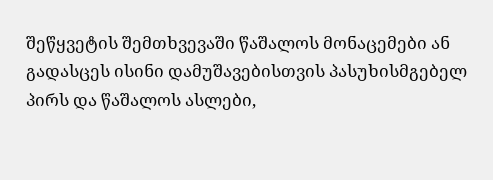შეწყვეტის შემთხვევაში წაშალოს მონაცემები ან გადასცეს ისინი დამუშავებისთვის პასუხისმგებელ პირს და წაშალოს ასლები,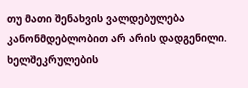თუ მათი შენახვის ვალდებულება კანონმდებლობით არ არის დადგენილი.
ხელშეკრულების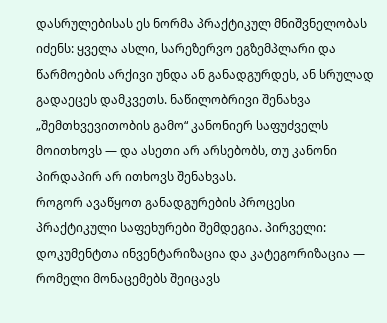დასრულებისას ეს ნორმა პრაქტიკულ მნიშვნელობას იძენს: ყველა ასლი, სარეზერვო ეგზემპლარი და წარმოების არქივი უნდა ან განადგურდეს, ან სრულად გადაეცეს დამკვეთს. ნაწილობრივი შენახვა „შემთხვევითობის გამო“ კანონიერ საფუძველს მოითხოვს — და ასეთი არ არსებობს, თუ კანონი პირდაპირ არ ითხოვს შენახვას.
როგორ ავაწყოთ განადგურების პროცესი
პრაქტიკული საფეხურები შემდეგია. პირველი: დოკუმენტთა ინვენტარიზაცია და კატეგორიზაცია — რომელი მონაცემებს შეიცავს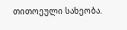თითოეული სახეობა.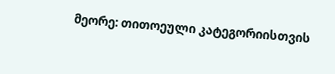მეორე: თითოეული კატეგორიისთვის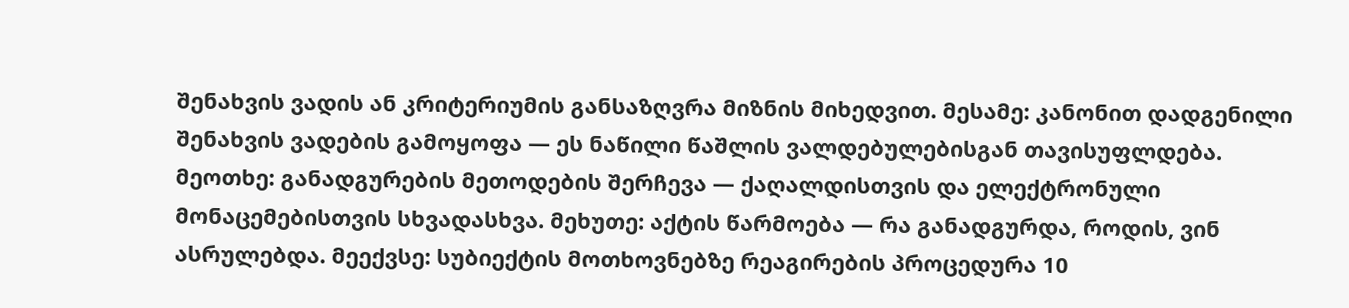შენახვის ვადის ან კრიტერიუმის განსაზღვრა მიზნის მიხედვით. მესამე: კანონით დადგენილი შენახვის ვადების გამოყოფა — ეს ნაწილი წაშლის ვალდებულებისგან თავისუფლდება. მეოთხე: განადგურების მეთოდების შერჩევა — ქაღალდისთვის და ელექტრონული მონაცემებისთვის სხვადასხვა. მეხუთე: აქტის წარმოება — რა განადგურდა, როდის, ვინ ასრულებდა. მეექვსე: სუბიექტის მოთხოვნებზე რეაგირების პროცედურა 10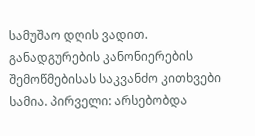სამუშაო დღის ვადით.
განადგურების კანონიერების შემოწმებისას საკვანძო კითხვები სამია. პირველი: არსებობდა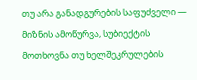თუ არა განადგურების საფუძველი — მიზნის ამოწურვა, სუბიექტის მოთხოვნა თუ ხელშეკრულების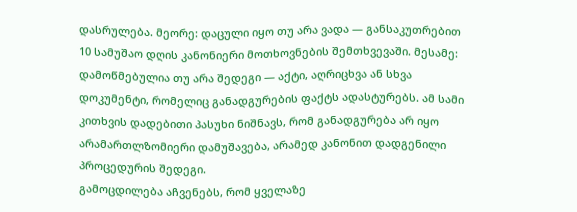დასრულება. მეორე: დაცული იყო თუ არა ვადა — განსაკუთრებით 10 სამუშაო დღის კანონიერი მოთხოვნების შემთხვევაში. მესამე: დამოწმებულია თუ არა შედეგი — აქტი, აღრიცხვა ან სხვა დოკუმენტი, რომელიც განადგურების ფაქტს ადასტურებს. ამ სამი კითხვის დადებითი პასუხი ნიშნავს, რომ განადგურება არ იყო არამართლზომიერი დამუშავება, არამედ კანონით დადგენილი პროცედურის შედეგი.
გამოცდილება აჩვენებს, რომ ყველაზე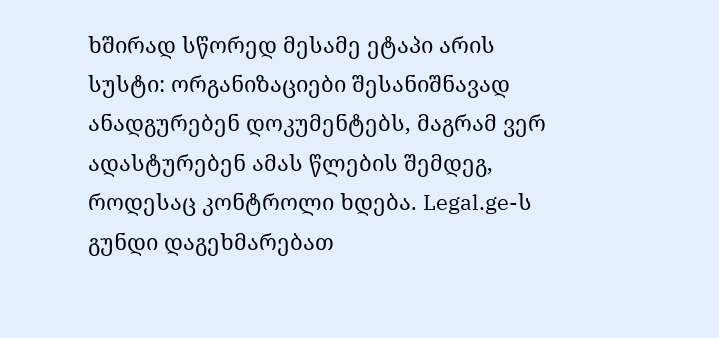ხშირად სწორედ მესამე ეტაპი არის სუსტი: ორგანიზაციები შესანიშნავად ანადგურებენ დოკუმენტებს, მაგრამ ვერ ადასტურებენ ამას წლების შემდეგ, როდესაც კონტროლი ხდება. Legal.ge-ს გუნდი დაგეხმარებათ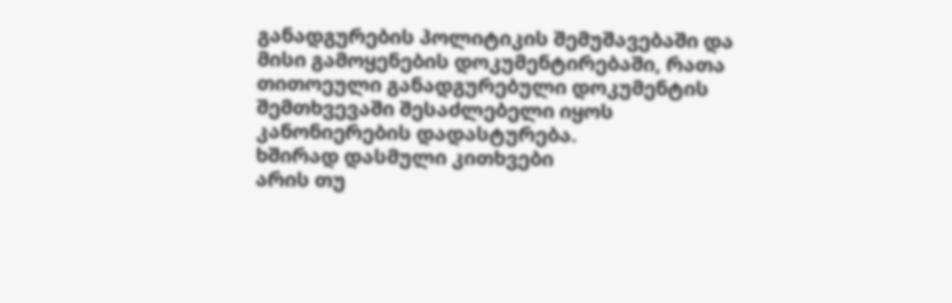განადგურების პოლიტიკის შემუშავებაში და მისი გამოყენების დოკუმენტირებაში, რათა თითოეული განადგურებული დოკუმენტის შემთხვევაში შესაძლებელი იყოს კანონიერების დადასტურება.
ხშირად დასმული კითხვები
არის თუ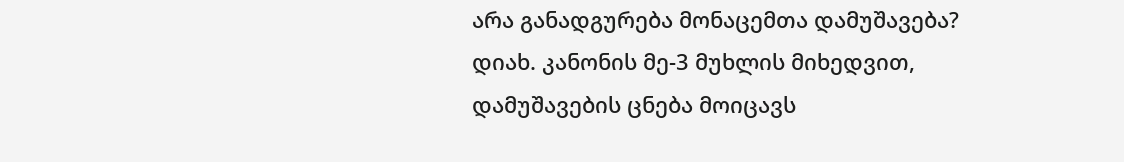არა განადგურება მონაცემთა დამუშავება?
დიახ. კანონის მე-3 მუხლის მიხედვით, დამუშავების ცნება მოიცავს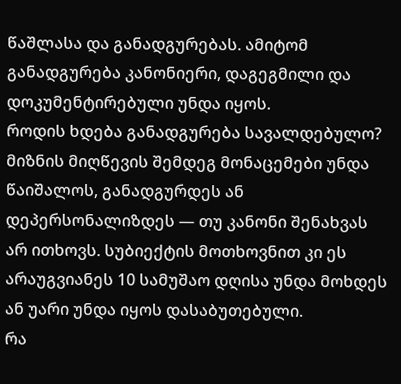წაშლასა და განადგურებას. ამიტომ განადგურება კანონიერი, დაგეგმილი და დოკუმენტირებული უნდა იყოს.
როდის ხდება განადგურება სავალდებულო?
მიზნის მიღწევის შემდეგ მონაცემები უნდა წაიშალოს, განადგურდეს ან დეპერსონალიზდეს — თუ კანონი შენახვას არ ითხოვს. სუბიექტის მოთხოვნით კი ეს არაუგვიანეს 10 სამუშაო დღისა უნდა მოხდეს ან უარი უნდა იყოს დასაბუთებული.
რა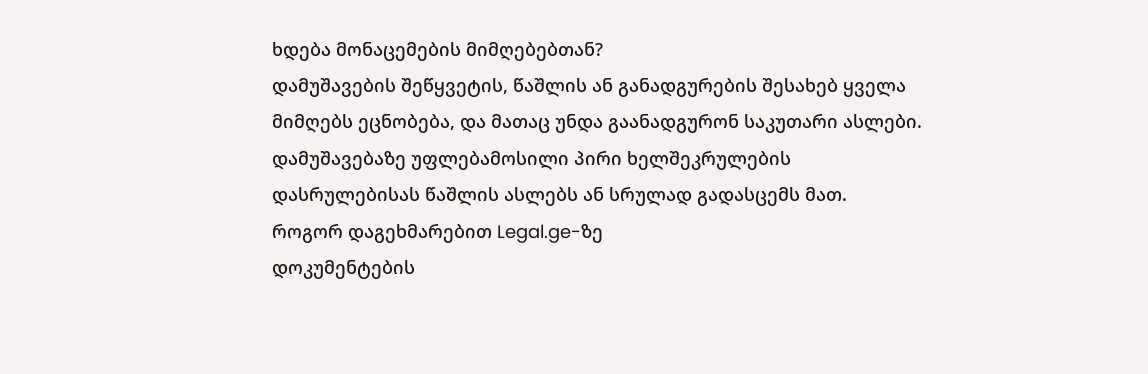ხდება მონაცემების მიმღებებთან?
დამუშავების შეწყვეტის, წაშლის ან განადგურების შესახებ ყველა მიმღებს ეცნობება, და მათაც უნდა გაანადგურონ საკუთარი ასლები. დამუშავებაზე უფლებამოსილი პირი ხელშეკრულების დასრულებისას წაშლის ასლებს ან სრულად გადასცემს მათ.
როგორ დაგეხმარებით Legal.ge-ზე
დოკუმენტების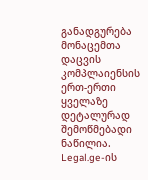განადგურება მონაცემთა დაცვის კომპლაიენსის ერთ-ერთი ყველაზე დეტალურად შემოწმებადი ნაწილია. Legal.ge-ის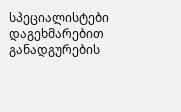სპეციალისტები დაგეხმარებით განადგურების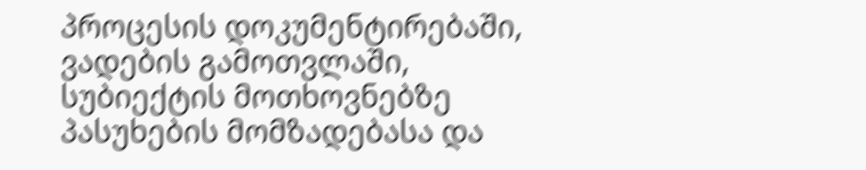პროცესის დოკუმენტირებაში, ვადების გამოთვლაში, სუბიექტის მოთხოვნებზე პასუხების მომზადებასა და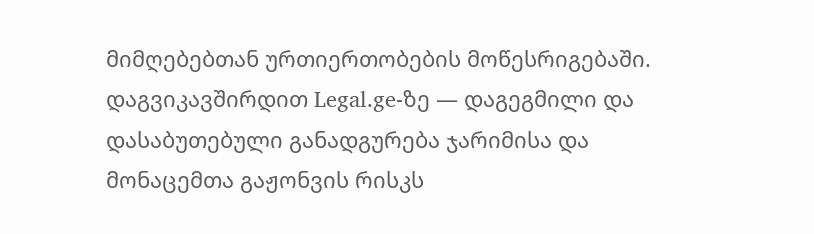მიმღებებთან ურთიერთობების მოწესრიგებაში. დაგვიკავშირდით Legal.ge-ზე — დაგეგმილი და დასაბუთებული განადგურება ჯარიმისა და მონაცემთა გაჟონვის რისკს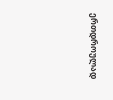ერთდროულად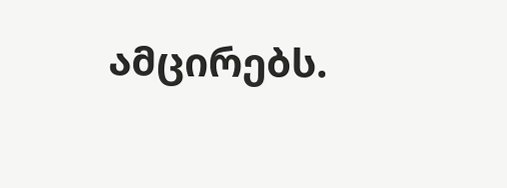ამცირებს.